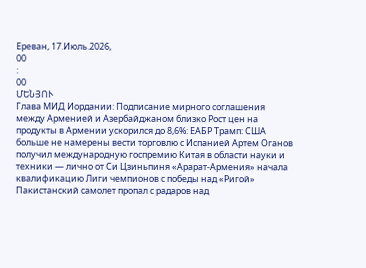Ереван, 17.Июль.2026,
00
:
00
ՄԵՆՅՈՒ
Глава МИД Иордании: Подписание мирного соглашения между Арменией и Азербайджаном близко Рост цен на продукты в Армении ускорился до 8,6%: ЕАБР Трамп: США больше не намерены вести торговлю с Испанией Артем Оганов получил международную госпремию Китая в области науки и техники — лично от Си Цзиньпиня «Арарат‑Армения» начала квалификацию Лиги чемпионов с победы над «Ригой» Пакистанский самолет пропал с радаров над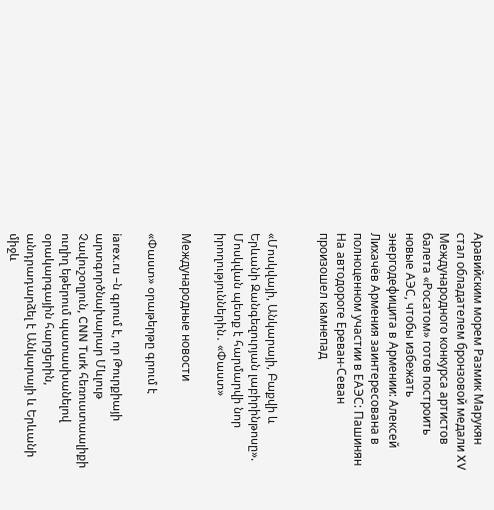Аравийским морем Размик Марукян стал обладателем бронзовой медали XV Международного конкурса артистов балета «Росатом» готов построить новые АЭС, чтобы избежать энергодефицита в Армении: Алексей Лихачёв Армения заинтересована в полноценном участии в ЕАЭС: Пашинян На автодороге Ереван-Севан произошел камнепад


«Մոսկվայի, Անկարայի, Բաքվի և Երևանի Զանգեզուրյան լաբիրինթոսը». Մոսկվան պետք է հարմարվի նոր իրողություններին․ «Փաստ»

Международные новости

«Փաստ» օրաթերթը գրում է

iarex.ru –ն գրում է, որ Թուրքիայի արտգործնախարար Մևլութ Չավուշօղլուն, CNN Turk հեռուստաալիքի ուղիղ եթերում պատասխանելով օրակարգային հարցերին, անդրադարձել է Անկարայի և Երևանի միջև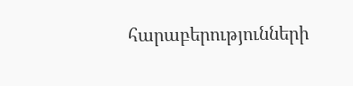հարաբերությունների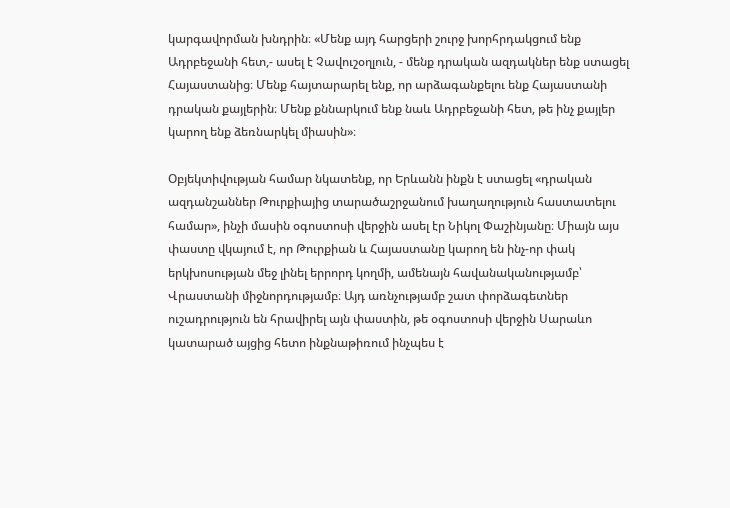կարգավորման խնդրին։ «Մենք այդ հարցերի շուրջ խորհրդակցում ենք Ադրբեջանի հետ,- ասել է Չավուշօղլուն, - մենք դրական ազդակներ ենք ստացել Հայաստանից։ Մենք հայտարարել ենք, որ արձագանքելու ենք Հայաստանի դրական քայլերին։ Մենք քննարկում ենք նաև Ադրբեջանի հետ, թե ինչ քայլեր կարող ենք ձեռնարկել միասին»։

Օբյեկտիվության համար նկատենք, որ Երևանն ինքն է ստացել «դրական ազդանշաններ Թուրքիայից տարածաշրջանում խաղաղություն հաստատելու համար», ինչի մասին օգոստոսի վերջին ասել էր Նիկոլ Փաշինյանը։ Միայն այս փաստը վկայում է, որ Թուրքիան և Հայաստանը կարող են ինչ-որ փակ երկխոսության մեջ լինել երրորդ կողմի, ամենայն հավանականությամբ՝ Վրաստանի միջնորդությամբ։ Այդ առնչությամբ շատ փորձագետներ ուշադրություն են հրավիրել այն փաստին, թե օգոստոսի վերջին Սարաևո կատարած այցից հետո ինքնաթիռում ինչպես է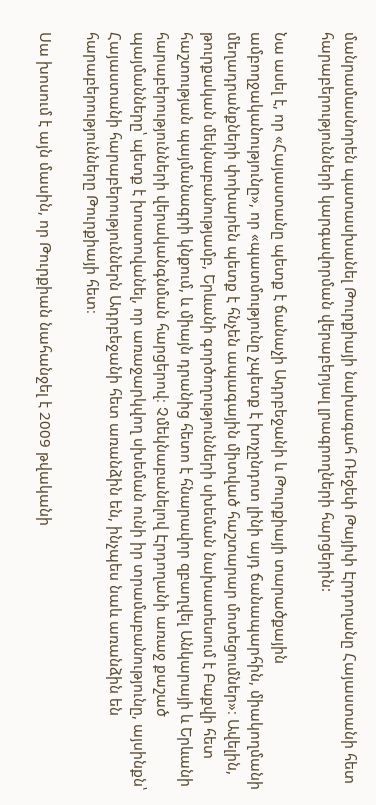մանրամասնորեն պատասխանել Թուրքիայի նախագահ Ռեջեփ Թայիփ Էրդողանը Հայաստանի հետ հարաբերությունների կարգավորման վերաբերյալ լրագրողների հարցերին:

Նա ասել է, որ «Հայաստանը պետք է ճանաչի Ադրբեջանի և Թուրքիայի տարածքային ամբողջականությունը», որ «պատմությունը չպետք է խոչընդոտ լինի այդ ճանապարհին, միակողմանի մեղադրանքների փոխարեն պետք է հնչեն ապագային միտված հաշտարար մոտեցումներ»։ Ավելին, թուրքական մեկնաբանությամբ, Երևանի գործողությունների սխեման նախատեսում է Բաքվի հետ հաշտության պայմանագրի կնքում, և միայն դրանից հետո է հնարավոր զբաղվել Անկարայի և Երևանի հարաբերությունների վերականգնման հարցերով։ Չմեկնաբանելով Էրդողանի առաջ քաշած պայմանները՝ պետք է խոստովանել, որ առաջարկվող սխեման ունի իր տրամաբանությունը, այսինքն՝ Հայաստանի հարաբերություններն Ադրբեջանի հետ առանձին են, ինչպես նաև առանձին են հարաբերությունները Թուրքիայի հետ։

Սա խոսում է այն մասին, որ Թուրքիան նահանջել է 2009 թվականի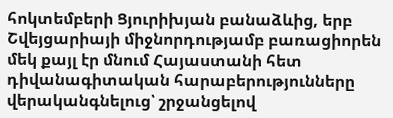հոկտեմբերի Ցյուրիխյան բանաձևից, երբ Շվեյցարիայի միջնորդությամբ բառացիորեն մեկ քայլ էր մնում Հայաստանի հետ դիվանագիտական հարաբերությունները վերականգնելուց՝ շրջանցելով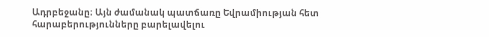Ադրբեջանը։ Այն ժամանակ պատճառը Եվրամիության հետ հարաբերությունները բարելավելու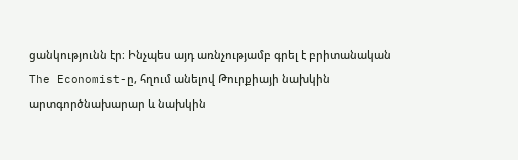ցանկությունն էր։ Ինչպես այդ առնչությամբ գրել է բրիտանական The Economist-ը, հղում անելով Թուրքիայի նախկին արտգործնախարար և նախկին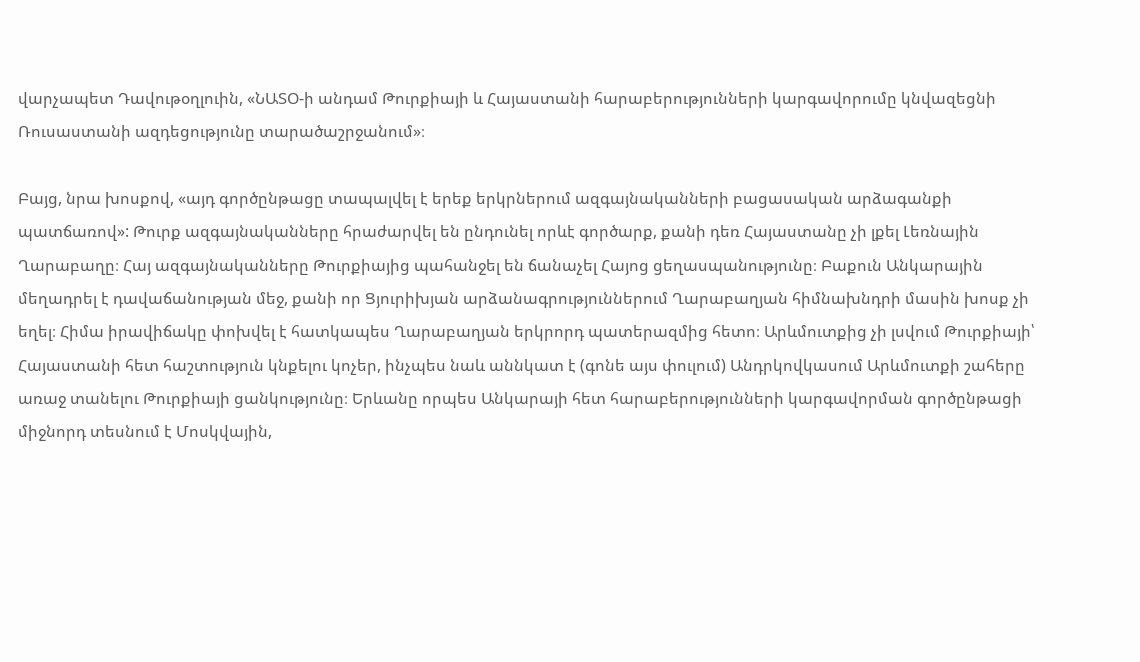վարչապետ Դավութօղլուին, «ՆԱՏՕ-ի անդամ Թուրքիայի և Հայաստանի հարաբերությունների կարգավորումը կնվազեցնի Ռուսաստանի ազդեցությունը տարածաշրջանում»։

Բայց, նրա խոսքով, «այդ գործընթացը տապալվել է երեք երկրներում ազգայնականների բացասական արձագանքի պատճառով»: Թուրք ազգայնականները հրաժարվել են ընդունել որևէ գործարք, քանի դեռ Հայաստանը չի լքել Լեռնային Ղարաբաղը։ Հայ ազգայնականները Թուրքիայից պահանջել են ճանաչել Հայոց ցեղասպանությունը։ Բաքուն Անկարային մեղադրել է դավաճանության մեջ, քանի որ Ցյուրիխյան արձանագրություններում Ղարաբաղյան հիմնախնդրի մասին խոսք չի եղել։ Հիմա իրավիճակը փոխվել է հատկապես Ղարաբաղյան երկրորդ պատերազմից հետո։ Արևմուտքից չի լսվում Թուրքիայի՝ Հայաստանի հետ հաշտություն կնքելու կոչեր, ինչպես նաև աննկատ է (գոնե այս փուլում) Անդրկովկասում Արևմուտքի շահերը առաջ տանելու Թուրքիայի ցանկությունը։ Երևանը որպես Անկարայի հետ հարաբերությունների կարգավորման գործընթացի միջնորդ տեսնում է Մոսկվային,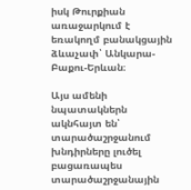իսկ Թուրքիան առաջարկում է եռակողմ բանակցային ձևաչափ՝ Անկարա-Բաքու-Երևան։

Այս ամենի նպատակներն ակնհայտ են՝ տարածաշրջանում խնդիրները լուծել բացառապես տարածաշրջանային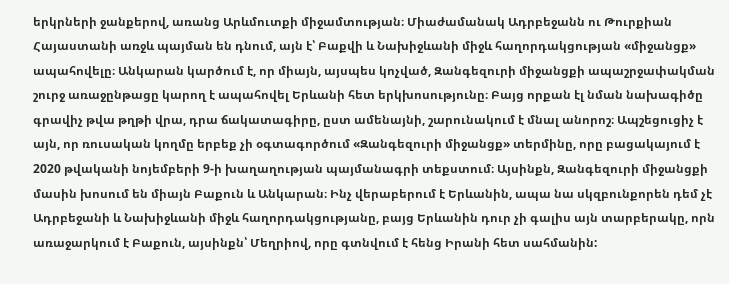երկրների ջանքերով, առանց Արևմուտքի միջամտության։ Միաժամանակ Ադրբեջանն ու Թուրքիան Հայաստանի առջև պայման են դնում, այն է՝ Բաքվի և Նախիջևանի միջև հաղորդակցության «միջանցք» ապահովելը։ Անկարան կարծում է, որ միայն, այսպես կոչված, Զանգեզուրի միջանցքի ապաշրջափակման շուրջ առաջընթացը կարող է ապահովել Երևանի հետ երկխոսությունը։ Բայց որքան էլ նման նախագիծը գրավիչ թվա թղթի վրա, դրա ճակատագիրը, ըստ ամենայնի, շարունակում է մնալ անորոշ։ Ապշեցուցիչ է այն, որ ռուսական կողմը երբեք չի օգտագործում «Զանգեզուրի միջանցք» տերմինը, որը բացակայում է 2020 թվականի նոյեմբերի 9-ի խաղաղության պայմանագրի տեքստում։ Այսինքն, Զանգեզուրի միջանցքի մասին խոսում են միայն Բաքուն և Անկարան։ Ինչ վերաբերում է Երևանին, ապա նա սկզբունքորեն դեմ չէ Ադրբեջանի և Նախիջևանի միջև հաղորդակցությանը, բայց Երևանին դուր չի գալիս այն տարբերակը, որն առաջարկում է Բաքուն, այսինքն՝ Մեղրիով, որը գտնվում է հենց Իրանի հետ սահմանին: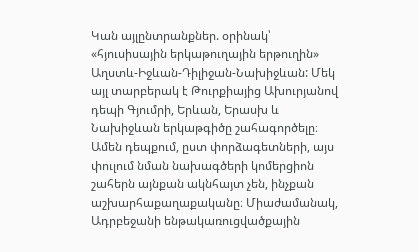Կան այլընտրանքներ. օրինակ՝ «հյուսիսային երկաթուղային երթուղին» Աղստև-Իջևան-Դիլիջան-Նախիջևան: Մեկ այլ տարբերակ է Թուրքիայից Ախուրյանով դեպի Գյումրի, Երևան, Երասխ և Նախիջևան երկաթգիծը շահագործելը։ Ամեն դեպքում, ըստ փորձագետների, այս փուլում նման նախագծերի կոմերցիոն շահերն այնքան ակնհայտ չեն, ինչքան աշխարհաքաղաքականը։ Միաժամանակ, Ադրբեջանի ենթակառուցվածքային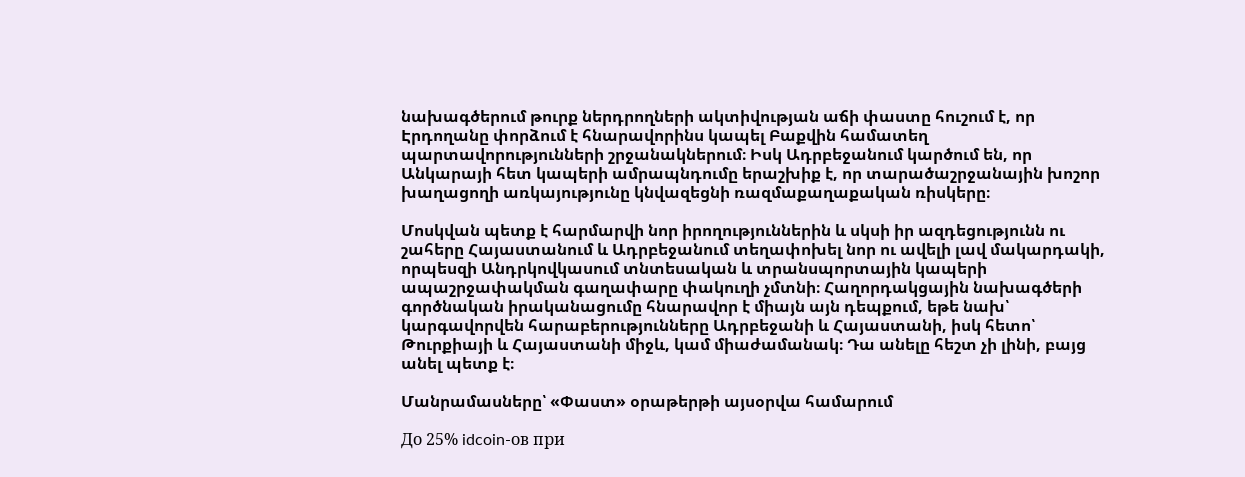նախագծերում թուրք ներդրողների ակտիվության աճի փաստը հուշում է, որ Էրդողանը փորձում է հնարավորինս կապել Բաքվին համատեղ պարտավորությունների շրջանակներում։ Իսկ Ադրբեջանում կարծում են, որ Անկարայի հետ կապերի ամրապնդումը երաշխիք է, որ տարածաշրջանային խոշոր խաղացողի առկայությունը կնվազեցնի ռազմաքաղաքական ռիսկերը։

Մոսկվան պետք է հարմարվի նոր իրողություններին և սկսի իր ազդեցությունն ու շահերը Հայաստանում և Ադրբեջանում տեղափոխել նոր ու ավելի լավ մակարդակի, որպեսզի Անդրկովկասում տնտեսական և տրանսպորտային կապերի ապաշրջափակման գաղափարը փակուղի չմտնի։ Հաղորդակցային նախագծերի գործնական իրականացումը հնարավոր է միայն այն դեպքում, եթե նախ՝ կարգավորվեն հարաբերությունները Ադրբեջանի և Հայաստանի, իսկ հետո՝ Թուրքիայի և Հայաստանի միջև, կամ միաժամանակ։ Դա անելը հեշտ չի լինի, բայց անել պետք է։

Մանրամասները՝ «Փաստ» օրաթերթի այսօրվա համարում

До 25% idcoin-ов при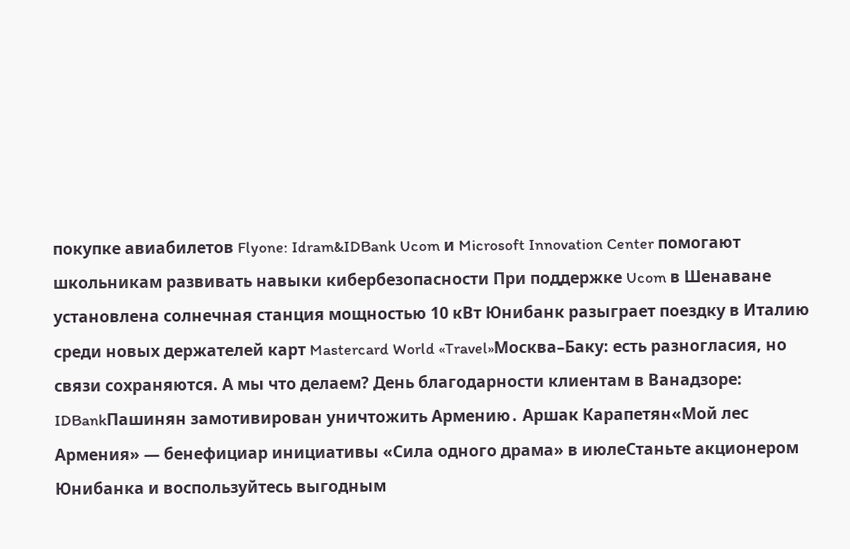покупке авиабилетов Flyone: Idram&IDBank Ucom и Microsoft Innovation Center помогают школьникам развивать навыки кибербезопасности При поддержке Ucom в Шенаване установлена солнечная станция мощностью 10 кВт Юнибанк разыграет поездку в Италию среди новых держателей карт Mastercard World «Travel»Москва–Баку: есть разногласия, но связи сохраняются. А мы что делаем? День благодарности клиентам в Ванадзоре: IDBankПашинян замотивирован уничтожить Армению․ Аршак Карапетян«Мой лес Армения» — бенефициар инициативы «Сила одного драма» в июлеСтаньте акционером Юнибанка и воспользуйтесь выгодным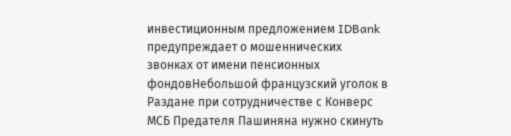инвестиционным предложением IDBank предупреждает о мошеннических звонках от имени пенсионных фондовНебольшой французский уголок в Раздане при сотрудничестве с Конверс МСБ Предателя Пашиняна нужно скинуть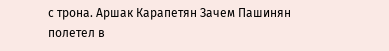с трона. Аршак Карапетян Зачем Пашинян полетел в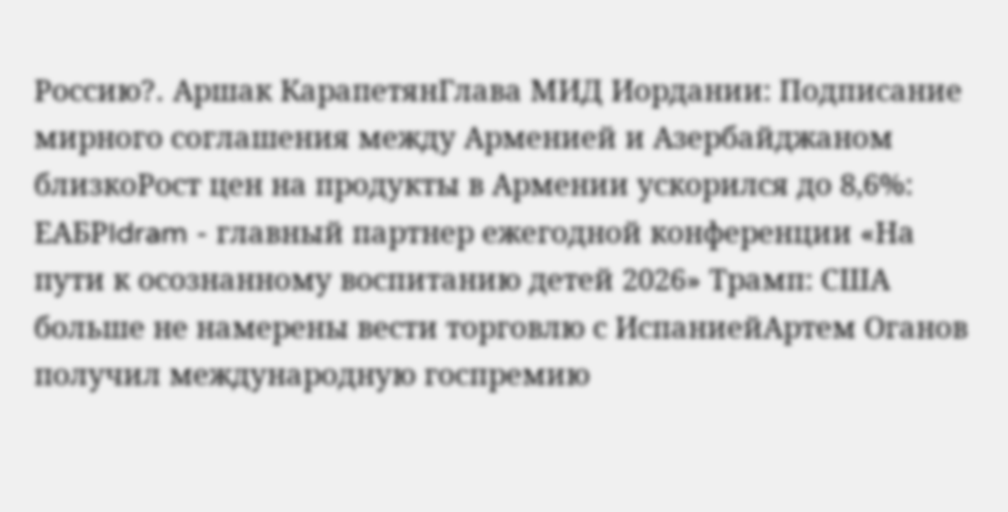Россию?․ Аршак КарапетянГлава МИД Иордании: Подписание мирного соглашения между Арменией и Азербайджаном близкоРост цен на продукты в Армении ускорился до 8,6%: ЕАБРIdram - главный партнер ежегодной конференции «На пути к осознанному воспитанию детей 2026» Трамп: США больше не намерены вести торговлю с ИспаниейАртем Оганов получил международную госпремию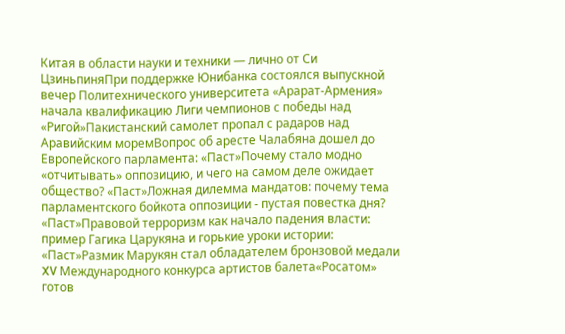Китая в области науки и техники — лично от Си ЦзиньпиняПри поддержке Юнибанка состоялся выпускной вечер Политехнического университета «Арарат‑Армения» начала квалификацию Лиги чемпионов с победы над «Ригой»Пакистанский самолет пропал с радаров над Аравийским моремВопрос об аресте Чалабяна дошел до Европейского парламента: «Паст»Почему стало модно «отчитывать» оппозицию, и чего на самом деле ожидает общество? «Паст»Ложная дилемма мандатов: почему тема парламентского бойкота оппозиции - пустая повестка дня? «Паст»Правовой терроризм как начало падения власти: пример Гагика Царукяна и горькие уроки истории: «Паст»Размик Марукян стал обладателем бронзовой медали XV Международного конкурса артистов балета«Росатом» готов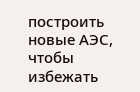построить новые АЭС, чтобы избежать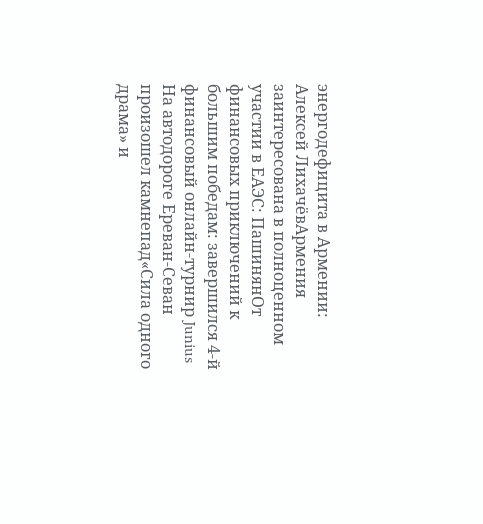энергодефицита в Армении: Алексей ЛихачёвАрмения заинтересована в полноценном участии в ЕАЭС: ПашинянОт финансовых приключений к большим победам: завершился 4-й финансовый онлайн-турнир Junius На автодороге Ереван-Севан произошел камнепад«Сила одного драма» и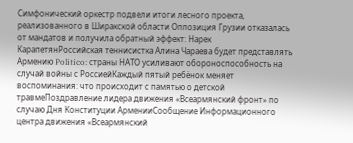Симфонический оркестр подвели итоги лесного проекта, реализованного в Ширакской области Оппозиция Грузии отказалась от мандатов и получила обратный эффект: Нарек КарапетянРоссийская теннисистка Алина Чараева будет представлять Армению Politico: страны НАТО усиливают обороноспособность на случай войны с РоссиейКаждый пятый ребёнок меняет воспоминания: что происходит с памятью о детской травмеПоздравление лидера движения «Всеармянский фронт» по случаю Дня Конституции АрменииСообщение Информационного центра движения «Всеармянский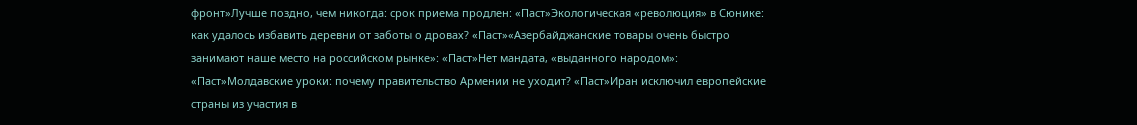фронт»Лучше поздно, чем никогда: срок приема продлен: «Паст»Экологическая «революция» в Сюнике: как удалось избавить деревни от заботы о дровах? «Паст»«Азербайджанские товары очень быстро занимают наше место на российском рынке»: «Паст»Нет мандата, «выданного народом»: «Паст»Молдавские уроки: почему правительство Армении не уходит? «Паст»Иран исключил европейские страны из участия в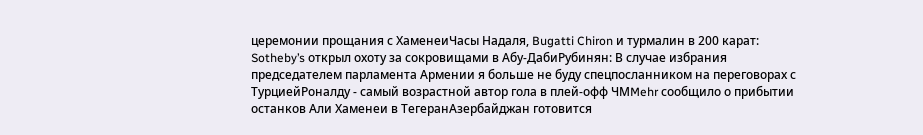церемонии прощания с ХаменеиЧасы Надаля, Bugatti Chiron и турмалин в 200 карат: Sotheby’s открыл охоту за сокровищами в Абу-ДабиРубинян: В случае избрания председателем парламента Армении я больше не буду спецпосланником на переговорах с ТурциейРоналду - самый возрастной автор гола в плей-офф ЧМMehr сообщило о прибытии останков Али Хаменеи в ТегеранАзербайджан готовится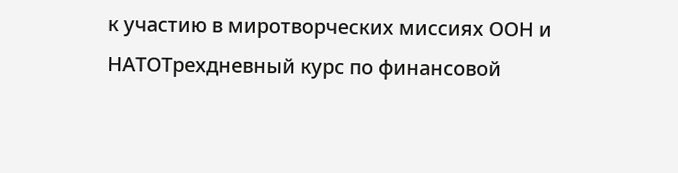к участию в миротворческих миссиях ООН и НАТОТрехдневный курс по финансовой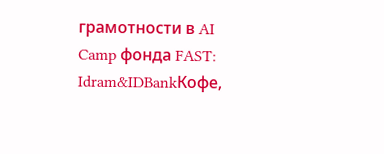грамотности в AI Camp фонда FAST: Idram&IDBankКофе,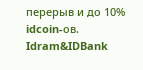перерыв и до 10% idcoin-ов. Idram&IDBank